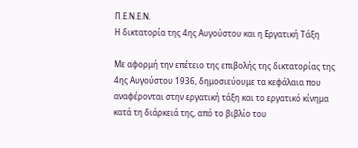Π.Ε.Ν.Ε.Ν.
Η δικτατορία της 4ης Αυγούστου και η Εργατική Τάξη

Με αφορμή την επέτειο της επιβολής της δικτατορίας της 4ης Αυγούστου 1936, δημοσιεύουμε τα κεφάλαια που αναφέρονται στην εργατική τάξη και το εργατικό κίνημα κατά τη διάρκειά της, από το βιβλίο του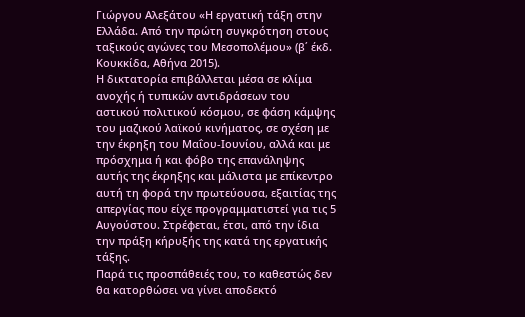Γιώργου Αλεξάτου «Η εργατική τάξη στην Ελλάδα. Από την πρώτη συγκρότηση στους ταξικούς αγώνες του Μεσοπολέμου» (β΄ έκδ. Κουκκίδα, Αθήνα 2015).
Η δικτατορία επιβάλλεται μέσα σε κλίμα ανοχής ή τυπικών αντιδράσεων του αστικού πολιτικού κόσμου, σε φάση κάμψης του μαζικού λαϊκού κινήματος, σε σχέση με την έκρηξη του Μαΐου-Ιουνίου, αλλά και με πρόσχημα ή και φόβο της επανάληψης αυτής της έκρηξης και μάλιστα με επίκεντρο αυτή τη φορά την πρωτεύουσα, εξαιτίας της απεργίας που είχε προγραμματιστεί για τις 5 Αυγούστου. Στρέφεται, έτσι, από την ίδια την πράξη κήρυξής της κατά της εργατικής τάξης.
Παρά τις προσπάθειές του, το καθεστώς δεν θα κατορθώσει να γίνει αποδεκτό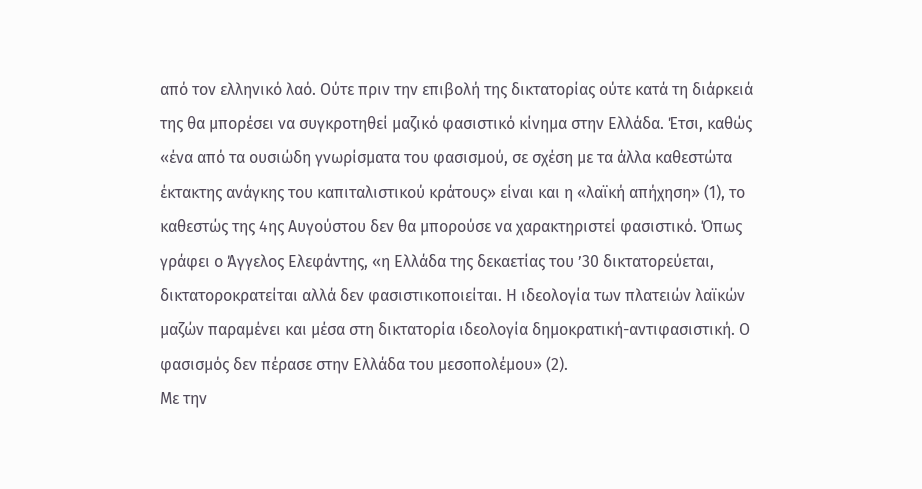από τον ελληνικό λαό. Ούτε πριν την επιβολή της δικτατορίας ούτε κατά τη διάρκειά της θα μπορέσει να συγκροτηθεί μαζικό φασιστικό κίνημα στην Ελλάδα. Έτσι, καθώς «ένα από τα ουσιώδη γνωρίσματα του φασισμού, σε σχέση με τα άλλα καθεστώτα έκτακτης ανάγκης του καπιταλιστικού κράτους» είναι και η «λαϊκή απήχηση» (1), το καθεστώς της 4ης Αυγούστου δεν θα μπορούσε να χαρακτηριστεί φασιστικό. Όπως γράφει ο Άγγελος Ελεφάντης, «η Ελλάδα της δεκαετίας του ’30 δικτατορεύεται, δικτατοροκρατείται αλλά δεν φασιστικοποιείται. Η ιδεολογία των πλατειών λαϊκών μαζών παραμένει και μέσα στη δικτατορία ιδεολογία δημοκρατική-αντιφασιστική. Ο φασισμός δεν πέρασε στην Ελλάδα του μεσοπολέμου» (2).
Με την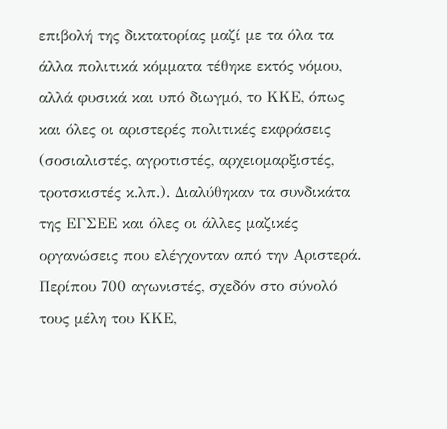επιβολή της δικτατορίας μαζί με τα όλα τα άλλα πολιτικά κόμματα τέθηκε εκτός νόμου, αλλά φυσικά και υπό διωγμό, το ΚΚΕ, όπως και όλες οι αριστερές πολιτικές εκφράσεις (σοσιαλιστές, αγροτιστές, αρχειομαρξιστές, τροτσκιστές κ.λπ.). Διαλύθηκαν τα συνδικάτα της ΕΓΣΕΕ και όλες οι άλλες μαζικές οργανώσεις που ελέγχονταν από την Αριστερά. Περίπου 700 αγωνιστές, σχεδόν στο σύνολό τους μέλη του ΚΚΕ,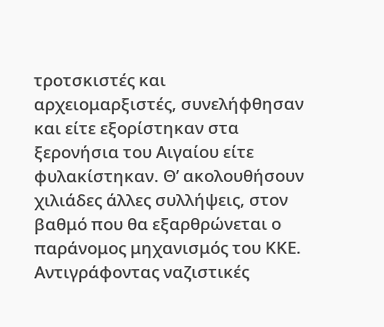τροτσκιστές και αρχειομαρξιστές, συνελήφθησαν και είτε εξορίστηκαν στα ξερονήσια του Αιγαίου είτε φυλακίστηκαν. Θ’ ακολουθήσουν χιλιάδες άλλες συλλήψεις, στον βαθμό που θα εξαρθρώνεται ο παράνομος μηχανισμός του ΚΚΕ.
Αντιγράφοντας ναζιστικές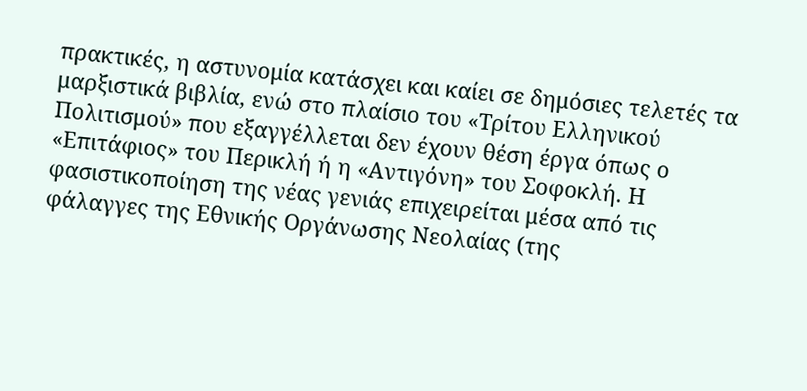πρακτικές, η αστυνομία κατάσχει και καίει σε δημόσιες τελετές τα μαρξιστικά βιβλία, ενώ στο πλαίσιο του «Τρίτου Ελληνικού Πολιτισμού» που εξαγγέλλεται δεν έχουν θέση έργα όπως ο «Επιτάφιος» του Περικλή ή η «Αντιγόνη» του Σοφοκλή. Η φασιστικοποίηση της νέας γενιάς επιχειρείται μέσα από τις φάλαγγες της Εθνικής Οργάνωσης Νεολαίας (της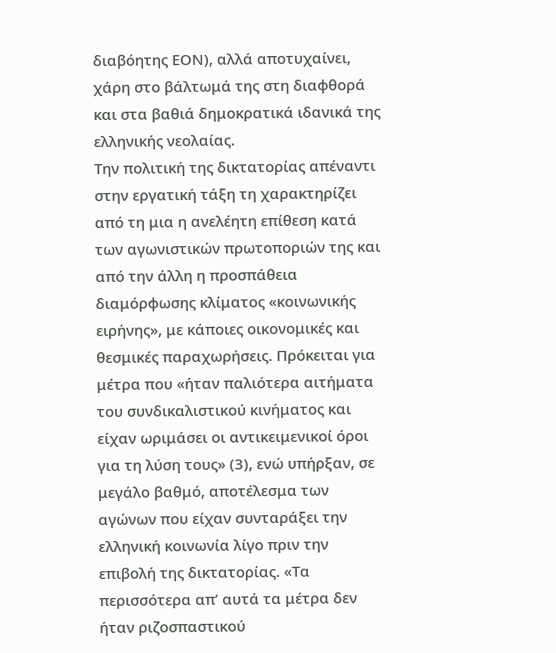διαβόητης ΕΟΝ), αλλά αποτυχαίνει, χάρη στο βάλτωμά της στη διαφθορά και στα βαθιά δημοκρατικά ιδανικά της ελληνικής νεολαίας.
Την πολιτική της δικτατορίας απέναντι στην εργατική τάξη τη χαρακτηρίζει από τη μια η ανελέητη επίθεση κατά των αγωνιστικών πρωτοποριών της και από την άλλη η προσπάθεια διαμόρφωσης κλίματος «κοινωνικής ειρήνης», με κάποιες οικονομικές και θεσμικές παραχωρήσεις. Πρόκειται για μέτρα που «ήταν παλιότερα αιτήματα του συνδικαλιστικού κινήματος και είχαν ωριμάσει οι αντικειμενικοί όροι για τη λύση τους» (3), ενώ υπήρξαν, σε μεγάλο βαθμό, αποτέλεσμα των αγώνων που είχαν συνταράξει την ελληνική κοινωνία λίγο πριν την επιβολή της δικτατορίας. «Τα περισσότερα απ’ αυτά τα μέτρα δεν ήταν ριζοσπαστικού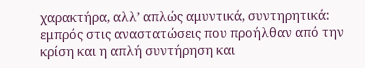χαρακτήρα, αλλ’ απλώς αμυντικά, συντηρητικά: εμπρός στις αναστατώσεις που προήλθαν από την κρίση και η απλή συντήρηση και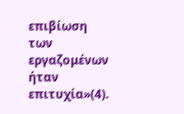επιβίωση των εργαζομένων ήταν επιτυχία»(4).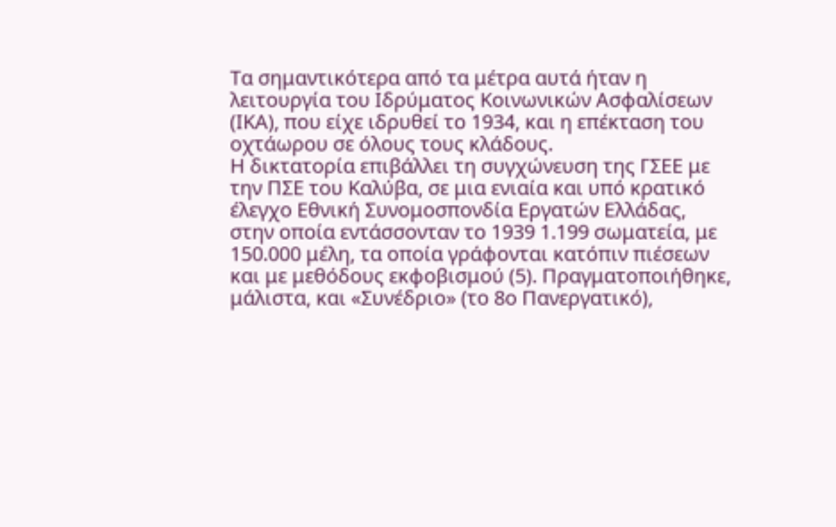Τα σημαντικότερα από τα μέτρα αυτά ήταν η λειτουργία του Ιδρύματος Κοινωνικών Ασφαλίσεων (ΙΚΑ), που είχε ιδρυθεί το 1934, και η επέκταση του οχτάωρου σε όλους τους κλάδους.
Η δικτατορία επιβάλλει τη συγχώνευση της ΓΣΕΕ με την ΠΣΕ του Καλύβα, σε μια ενιαία και υπό κρατικό έλεγχο Εθνική Συνομοσπονδία Εργατών Ελλάδας, στην οποία εντάσσονταν το 1939 1.199 σωματεία, με 150.000 μέλη, τα οποία γράφονται κατόπιν πιέσεων και με μεθόδους εκφοβισμού (5). Πραγματοποιήθηκε, μάλιστα, και «Συνέδριο» (το 8ο Πανεργατικό),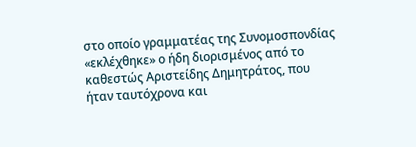στο οποίο γραμματέας της Συνομοσπονδίας «εκλέχθηκε» ο ήδη διορισμένος από το καθεστώς Αριστείδης Δημητράτος, που ήταν ταυτόχρονα και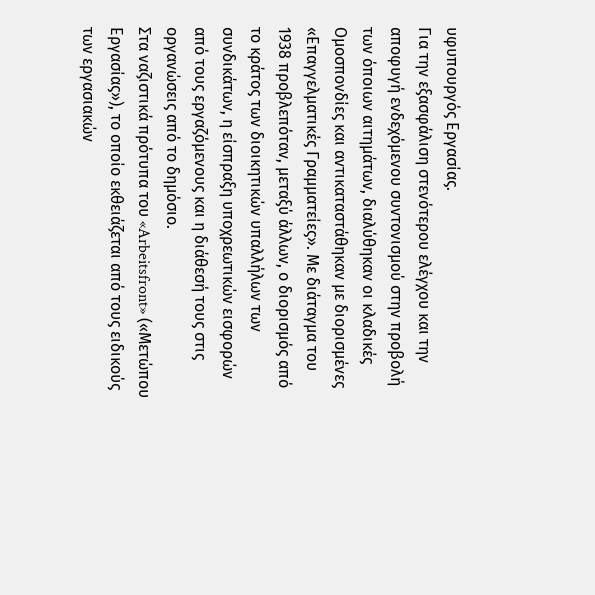υφυπουργός Εργασίας.
Για την εξασφάλιση στενότερου ελέγχου και την αποφυγή ενδεχόμενου συντονισμού στην προβολή των όποιων αιτημάτων, διαλύθηκαν οι κλαδικές Ομοσπονδίες και αντικαταστάθηκαν με διορισμένες «Επαγγελματικές Γραμματείες». Με διάταγμα του 1938 προβλεπόταν, μεταξύ άλλων, ο διορισμός από το κράτος των διοικητικών υπαλλήλων των συνδικάτων, η είσπραξη υποχρεωτικών εισφορών από τους εργαζόμενους και η διάθεσή τους στις οργανώσεις από το δημόσιο.
Στα ναζιστικά πρότυπα του «Arbeitsfront» («Μετώπου Εργασίας»), το οποίο εκθειάζεται από τους ειδικούς των εργασιακών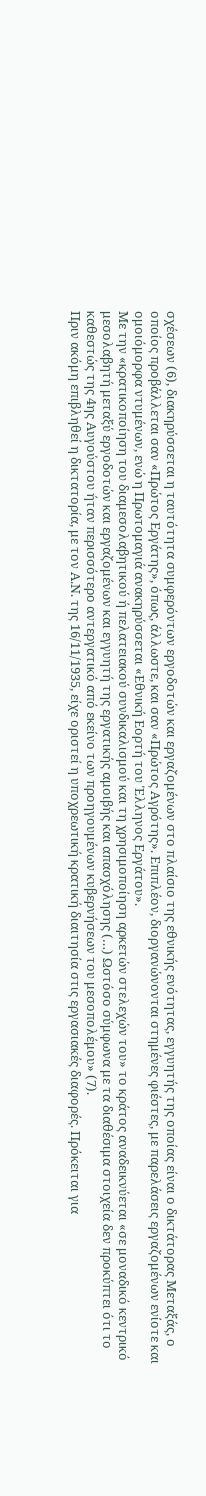σχέσεων (6), διακηρύσσεται η ταυτότητα συμφερόντων εργοδοτών και εργαζομένων στο πλαίσιο της εθνικής ενότητας, εγγυητής της οποίας είναι ο δικτάτορας Μεταξάς, ο οποίος προβάλλεται σαν «Πρώτος Εργάτης», όπως, άλλωστε, και σαν «Πρώτος Αγρότης». Επιπλέον, διοργανώνονται στημένες φιέστες, με παρελάσεις εργαζομένων ενίοτε και ομοιόμορφα ντυμένων, ενώ η Πρωτομαγιά ανακηρύσσεται «Εθνική Εορτή του Έλληνος Εργάτου».
Με την «κρατικοποίηση του διαμεσολαβητικού ή πελατειακού συνδικαλισμού και τη χρησιμοποίηση αρκετών στελεχών του» το κράτος αναδεικνύεται «σε μοναδικό κεντρικό μεσολαβητή μεταξύ εργοδοτών και εργαζομένων και εγγυητή της εργατικής αμοιβής και απασχόλησης (…) Ωστόσο σύμφωνα με τα διαθέσιμα στοιχεία δεν προκύπτει ότι το καθεστώς της 4ης Αυγούστου ήταν περισσότερο αντεργατικό από εκείνο των προηγουμένων κυβερνήσεων του μεσοπολέμου» (7).
Πριν ακόμη επιβληθεί η δικτατορία, με τον Α.Ν. της 16/11/1935, είχε οριστεί η υποχρεωτική κρατική διαιτησία στις εργασιακές διαφορές. Πρόκειται για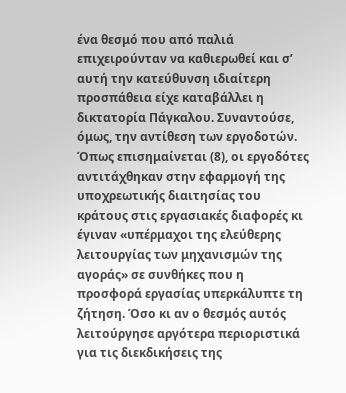ένα θεσμό που από παλιά επιχειρούνταν να καθιερωθεί και σ’ αυτή την κατεύθυνση ιδιαίτερη προσπάθεια είχε καταβάλλει η δικτατορία Πάγκαλου. Συναντούσε, όμως, την αντίθεση των εργοδοτών. Όπως επισημαίνεται (8), οι εργοδότες αντιτάχθηκαν στην εφαρμογή της υποχρεωτικής διαιτησίας του κράτους στις εργασιακές διαφορές κι έγιναν «υπέρμαχοι της ελεύθερης λειτουργίας των μηχανισμών της αγοράς» σε συνθήκες που η προσφορά εργασίας υπερκάλυπτε τη ζήτηση. Όσο κι αν ο θεσμός αυτός λειτούργησε αργότερα περιοριστικά για τις διεκδικήσεις της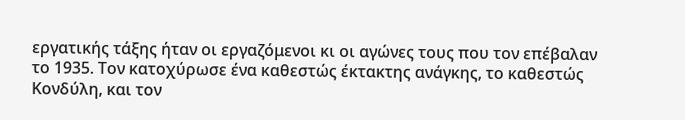εργατικής τάξης ήταν οι εργαζόμενοι κι οι αγώνες τους που τον επέβαλαν το 1935. Τον κατοχύρωσε ένα καθεστώς έκτακτης ανάγκης, το καθεστώς Κονδύλη, και τον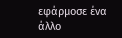εφάρμοσε ένα άλλο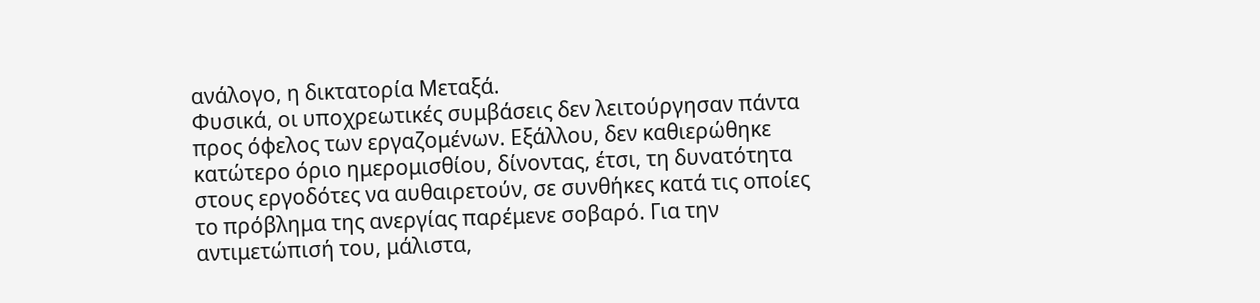ανάλογο, η δικτατορία Μεταξά.
Φυσικά, οι υποχρεωτικές συμβάσεις δεν λειτούργησαν πάντα προς όφελος των εργαζομένων. Εξάλλου, δεν καθιερώθηκε κατώτερο όριο ημερομισθίου, δίνοντας, έτσι, τη δυνατότητα στους εργοδότες να αυθαιρετούν, σε συνθήκες κατά τις οποίες το πρόβλημα της ανεργίας παρέμενε σοβαρό. Για την αντιμετώπισή του, μάλιστα,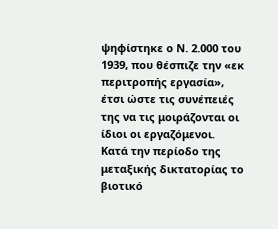ψηφίστηκε ο Ν. 2.000 του 1939, που θέσπιζε την «εκ περιτροπής εργασία», έτσι ώστε τις συνέπειές της να τις μοιράζονται οι ίδιοι οι εργαζόμενοι.
Κατά την περίοδο της μεταξικής δικτατορίας το βιοτικό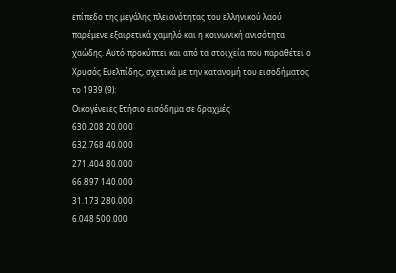επίπεδο της μεγάλης πλειονότητας του ελληνικού λαού παρέμενε εξαιρετικά χαμηλό και η κοινωνική ανισότητα χαώδης. Αυτό προκύπτει και από τα στοιχεία που παραθέτει ο Χρυσός Ευελπίδης, σχετικά με την κατανομή του εισοδήματος το 1939 (9):
Οικογένειες Ετήσιο εισόδημα σε δραχμές
630.208 20.000
632.768 40.000
271.404 80.000
66.897 140.000
31.173 280.000
6.048 500.000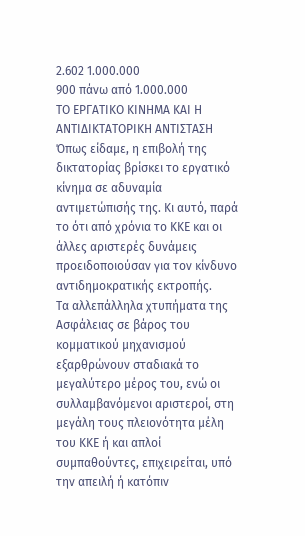2.602 1.000.000
900 πάνω από 1.000.000
ΤΟ ΕΡΓΑΤΙΚΟ ΚΙΝΗΜΑ ΚΑΙ Η ΑΝΤΙΔΙΚΤΑΤΟΡΙΚΗ ΑΝΤΙΣΤΑΣΗ
Όπως είδαμε, η επιβολή της δικτατορίας βρίσκει το εργατικό κίνημα σε αδυναμία αντιμετώπισής της. Κι αυτό, παρά το ότι από χρόνια το ΚΚΕ και οι άλλες αριστερές δυνάμεις προειδοποιούσαν για τον κίνδυνο αντιδημοκρατικής εκτροπής.
Τα αλλεπάλληλα χτυπήματα της Ασφάλειας σε βάρος του κομματικού μηχανισμού εξαρθρώνουν σταδιακά το μεγαλύτερο μέρος του, ενώ οι συλλαμβανόμενοι αριστεροί, στη μεγάλη τους πλειονότητα μέλη του ΚΚΕ ή και απλοί συμπαθούντες, επιχειρείται, υπό την απειλή ή κατόπιν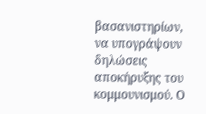βασανιστηρίων, να υπογράψουν δηλώσεις αποκήρυξης του κομμουνισμού. Ο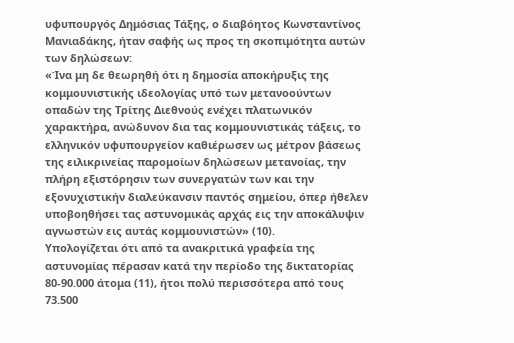υφυπουργός Δημόσιας Τάξης, ο διαβόητος Κωνσταντίνος Μανιαδάκης, ήταν σαφής ως προς τη σκοπιμότητα αυτών των δηλώσεων:
«Ίνα μη δε θεωρηθή ότι η δημοσία αποκήρυξις της κομμουνιστικής ιδεολογίας υπό των μετανοούντων οπαδών της Τρίτης Διεθνούς ενέχει πλατωνικόν χαρακτήρα, ανώδυνον δια τας κομμουνιστικάς τάξεις, το ελληνικόν υφυπουργείον καθιέρωσεν ως μέτρον βάσεως της ειλικρινείας παρομοίων δηλώσεων μετανοίας, την πλήρη εξιστόρησιν των συνεργατών των και την εξονυχιστικήν διαλεύκανσιν παντός σημείου, όπερ ήθελεν υποβοηθήσει τας αστυνομικάς αρχάς εις την αποκάλυψιν αγνωστών εις αυτάς κομμουνιστών» (10).
Υπολογίζεται ότι από τα ανακριτικά γραφεία της αστυνομίας πέρασαν κατά την περίοδο της δικτατορίας 80-90.000 άτομα (11), ήτοι πολύ περισσότερα από τους 73.500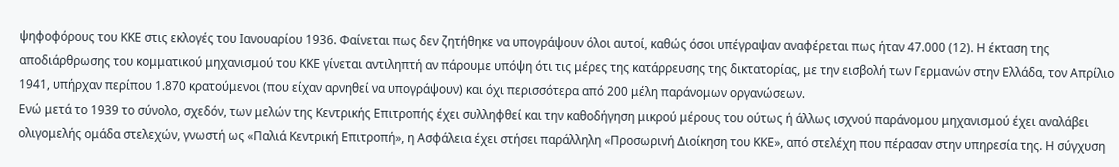ψηφοφόρους του ΚΚΕ στις εκλογές του Ιανουαρίου 1936. Φαίνεται πως δεν ζητήθηκε να υπογράψουν όλοι αυτοί, καθώς όσοι υπέγραψαν αναφέρεται πως ήταν 47.000 (12). Η έκταση της αποδιάρθρωσης του κομματικού μηχανισμού του ΚΚΕ γίνεται αντιληπτή αν πάρουμε υπόψη ότι τις μέρες της κατάρρευσης της δικτατορίας, με την εισβολή των Γερμανών στην Ελλάδα, τον Απρίλιο 1941, υπήρχαν περίπου 1.870 κρατούμενοι (που είχαν αρνηθεί να υπογράψουν) και όχι περισσότερα από 200 μέλη παράνομων οργανώσεων.
Ενώ μετά το 1939 το σύνολο, σχεδόν, των μελών της Κεντρικής Επιτροπής έχει συλληφθεί και την καθοδήγηση μικρού μέρους του ούτως ή άλλως ισχνού παράνομου μηχανισμού έχει αναλάβει ολιγομελής ομάδα στελεχών, γνωστή ως «Παλιά Κεντρική Επιτροπή», η Ασφάλεια έχει στήσει παράλληλη «Προσωρινή Διοίκηση του ΚΚΕ», από στελέχη που πέρασαν στην υπηρεσία της. Η σύγχυση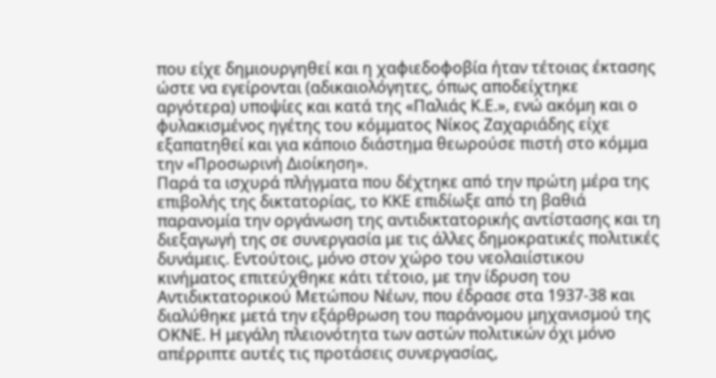που είχε δημιουργηθεί και η χαφιεδοφοβία ήταν τέτοιας έκτασης ώστε να εγείρονται (αδικαιολόγητες, όπως αποδείχτηκε αργότερα) υποψίες και κατά της «Παλιάς Κ.Ε.», ενώ ακόμη και ο φυλακισμένος ηγέτης του κόμματος Νίκος Ζαχαριάδης είχε εξαπατηθεί και για κάποιο διάστημα θεωρούσε πιστή στο κόμμα την «Προσωρινή Διοίκηση».
Παρά τα ισχυρά πλήγματα που δέχτηκε από την πρώτη μέρα της επιβολής της δικτατορίας, το ΚΚΕ επιδίωξε από τη βαθιά παρανομία την οργάνωση της αντιδικτατορικής αντίστασης και τη διεξαγωγή της σε συνεργασία με τις άλλες δημοκρατικές πολιτικές δυνάμεις. Εντούτοις, μόνο στον χώρο του νεολαιίστικου κινήματος επιτεύχθηκε κάτι τέτοιο, με την ίδρυση του Αντιδικτατορικού Μετώπου Νέων, που έδρασε στα 1937-38 και διαλύθηκε μετά την εξάρθρωση του παράνομου μηχανισμού της ΟΚΝΕ. Η μεγάλη πλειονότητα των αστών πολιτικών όχι μόνο απέρριπτε αυτές τις προτάσεις συνεργασίας,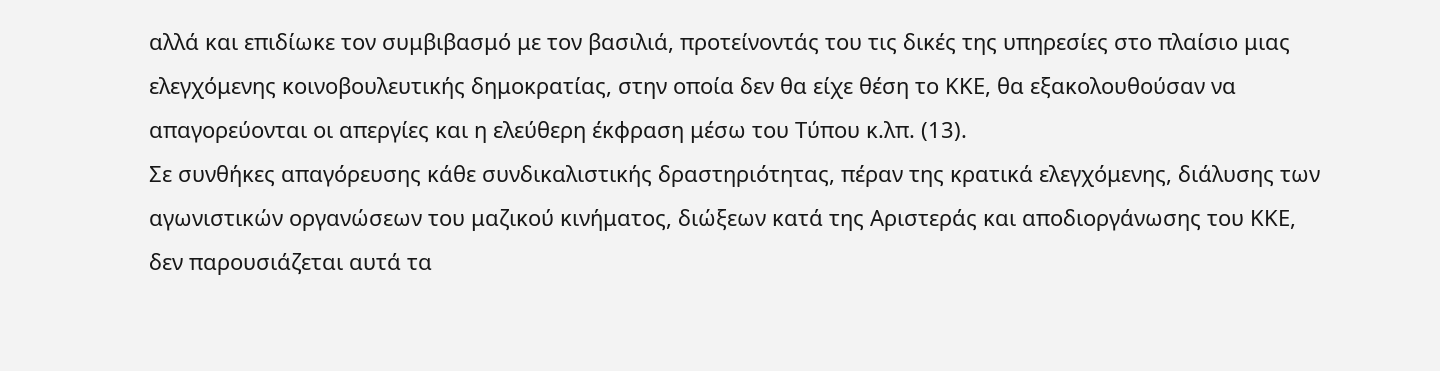αλλά και επιδίωκε τον συμβιβασμό με τον βασιλιά, προτείνοντάς του τις δικές της υπηρεσίες στο πλαίσιο μιας ελεγχόμενης κοινοβουλευτικής δημοκρατίας, στην οποία δεν θα είχε θέση το ΚΚΕ, θα εξακολουθούσαν να απαγορεύονται οι απεργίες και η ελεύθερη έκφραση μέσω του Τύπου κ.λπ. (13).
Σε συνθήκες απαγόρευσης κάθε συνδικαλιστικής δραστηριότητας, πέραν της κρατικά ελεγχόμενης, διάλυσης των αγωνιστικών οργανώσεων του μαζικού κινήματος, διώξεων κατά της Αριστεράς και αποδιοργάνωσης του ΚΚΕ, δεν παρουσιάζεται αυτά τα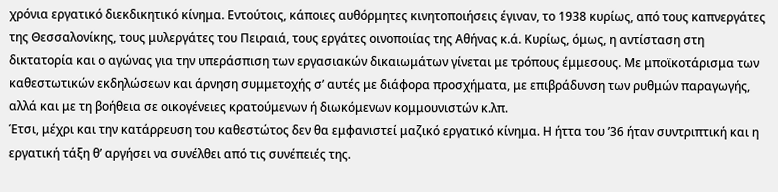χρόνια εργατικό διεκδικητικό κίνημα. Εντούτοις, κάποιες αυθόρμητες κινητοποιήσεις έγιναν, το 1938 κυρίως, από τους καπνεργάτες της Θεσσαλονίκης, τους μυλεργάτες του Πειραιά, τους εργάτες οινοποιίας της Αθήνας κ.ά. Κυρίως, όμως, η αντίσταση στη δικτατορία και ο αγώνας για την υπεράσπιση των εργασιακών δικαιωμάτων γίνεται με τρόπους έμμεσους. Με μποϊκοτάρισμα των καθεστωτικών εκδηλώσεων και άρνηση συμμετοχής σ’ αυτές με διάφορα προσχήματα, με επιβράδυνση των ρυθμών παραγωγής, αλλά και με τη βοήθεια σε οικογένειες κρατούμενων ή διωκόμενων κομμουνιστών κ.λπ.
Έτσι, μέχρι και την κατάρρευση του καθεστώτος δεν θα εμφανιστεί μαζικό εργατικό κίνημα. Η ήττα του ’36 ήταν συντριπτική και η εργατική τάξη θ’ αργήσει να συνέλθει από τις συνέπειές της.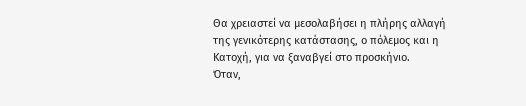Θα χρειαστεί να μεσολαβήσει η πλήρης αλλαγή της γενικότερης κατάστασης, ο πόλεμος και η Κατοχή, για να ξαναβγεί στο προσκήνιο.
Όταν,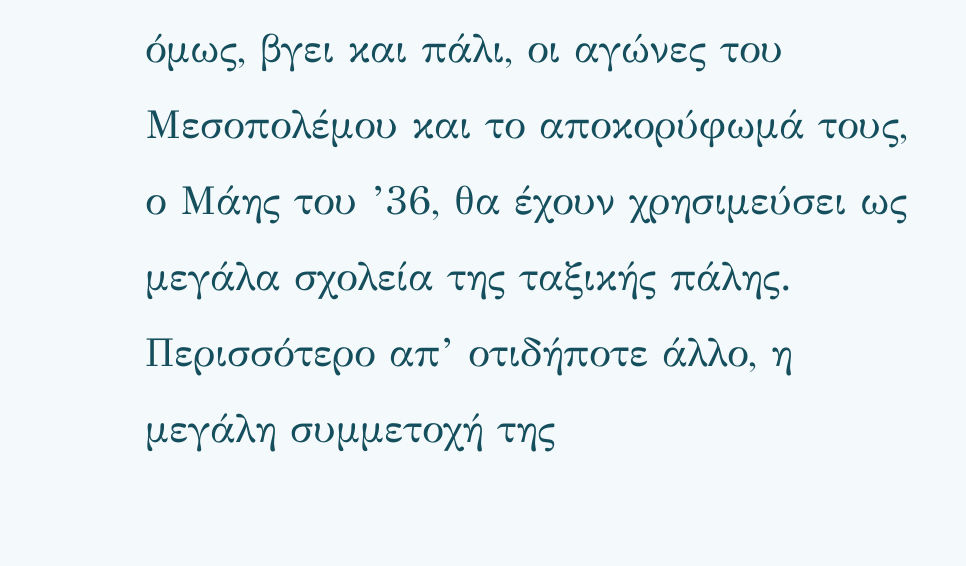όμως, βγει και πάλι, οι αγώνες του Μεσοπολέμου και το αποκορύφωμά τους, ο Μάης του ’36, θα έχουν χρησιμεύσει ως μεγάλα σχολεία της ταξικής πάλης. Περισσότερο απ’ οτιδήποτε άλλο, η μεγάλη συμμετοχή της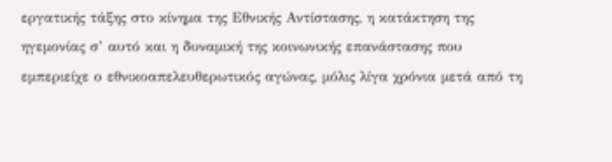εργατικής τάξης στο κίνημα της Εθνικής Αντίστασης, η κατάκτηση της ηγεμονίας σ’ αυτό και η δυναμική της κοινωνικής επανάστασης που εμπεριείχε ο εθνικοαπελευθερωτικός αγώνας, μόλις λίγα χρόνια μετά από τη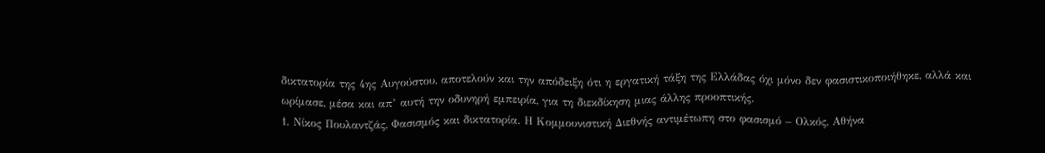δικτατορία της 4ης Αυγούστου, αποτελούν και την απόδειξη ότι η εργατική τάξη της Ελλάδας όχι μόνο δεν φασιστικοποιήθηκε, αλλά και ωρίμασε, μέσα και απ’ αυτή την οδυνηρή εμπειρία, για τη διεκδίκηση μιας άλλης προοπτικής.
1. Νίκος Πουλαντζάς, Φασισμός και δικτατορία. Η Κομμουνιστική Διεθνής αντιμέτωπη στο φασισμό – Ολκός, Αθήνα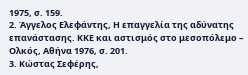1975, σ. 159.
2. Άγγελος Ελεφάντης, Η επαγγελία της αδύνατης επανάστασης. ΚΚΕ και αστισμός στο μεσοπόλεμο – Ολκός, Αθήνα 1976, σ. 201.
3. Κώστας Σεφέρης,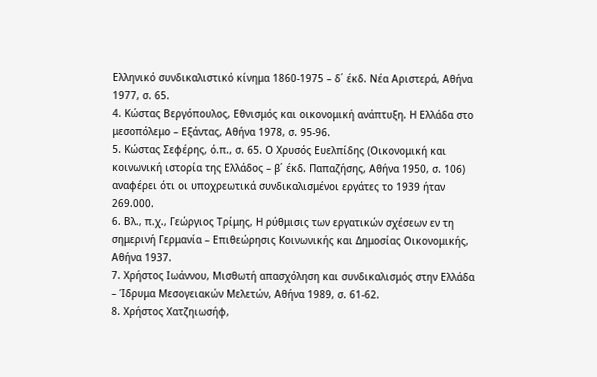Ελληνικό συνδικαλιστικό κίνημα 1860-1975 – δ΄ έκδ. Νέα Αριστερά, Αθήνα 1977, σ. 65.
4. Κώστας Βεργόπουλος, Εθνισμός και οικονομική ανάπτυξη. Η Ελλάδα στο μεσοπόλεμο – Εξάντας, Αθήνα 1978, σ. 95-96.
5. Κώστας Σεφέρης, ό.π., σ. 65. Ο Χρυσός Ευελπίδης (Οικονομική και κοινωνική ιστορία της Ελλάδος – β΄ έκδ. Παπαζήσης, Αθήνα 1950, σ. 106) αναφέρει ότι οι υποχρεωτικά συνδικαλισμένοι εργάτες το 1939 ήταν 269.000.
6. Βλ., π.χ., Γεώργιος Τρίμης, Η ρύθμισις των εργατικών σχέσεων εν τη σημερινή Γερμανία – Επιθεώρησις Κοινωνικής και Δημοσίας Οικονομικής, Αθήνα 1937.
7. Χρήστος Ιωάννου, Μισθωτή απασχόληση και συνδικαλισμός στην Ελλάδα – Ίδρυμα Μεσογειακών Μελετών, Αθήνα 1989, σ. 61-62.
8. Χρήστος Χατζηιωσήφ,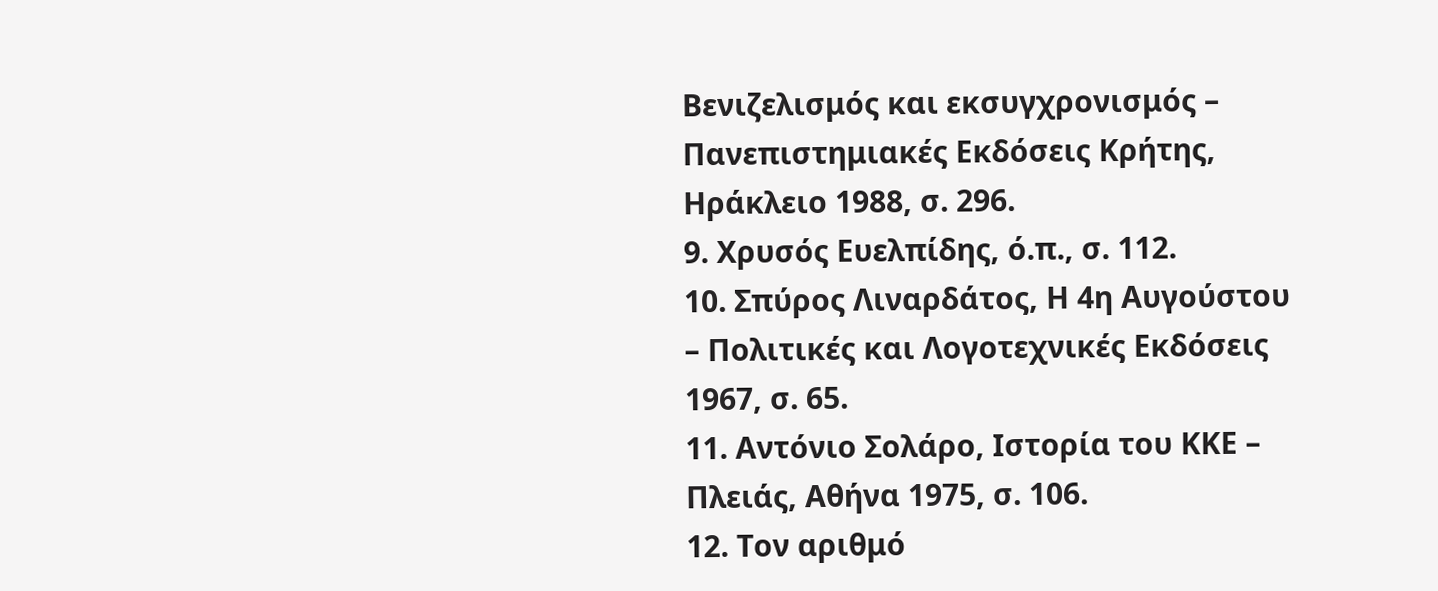Βενιζελισμός και εκσυγχρονισμός – Πανεπιστημιακές Εκδόσεις Κρήτης, Ηράκλειο 1988, σ. 296.
9. Χρυσός Ευελπίδης, ό.π., σ. 112.
10. Σπύρος Λιναρδάτος, Η 4η Αυγούστου – Πολιτικές και Λογοτεχνικές Εκδόσεις 1967, σ. 65.
11. Αντόνιο Σολάρο, Ιστορία του ΚΚΕ – Πλειάς, Αθήνα 1975, σ. 106.
12. Τον αριθμό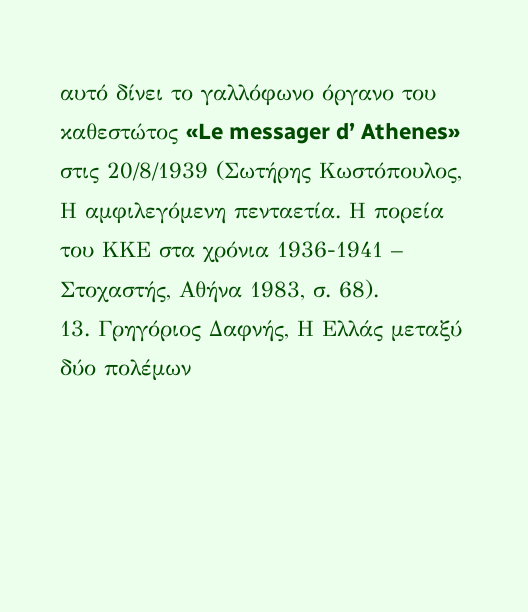αυτό δίνει το γαλλόφωνο όργανο του καθεστώτος «Le messager d’ Athenes» στις 20/8/1939 (Σωτήρης Κωστόπουλος, Η αμφιλεγόμενη πενταετία. Η πορεία του ΚΚΕ στα χρόνια 1936-1941 – Στοχαστής, Αθήνα 1983, σ. 68).
13. Γρηγόριος Δαφνής, Η Ελλάς μεταξύ δύο πολέμων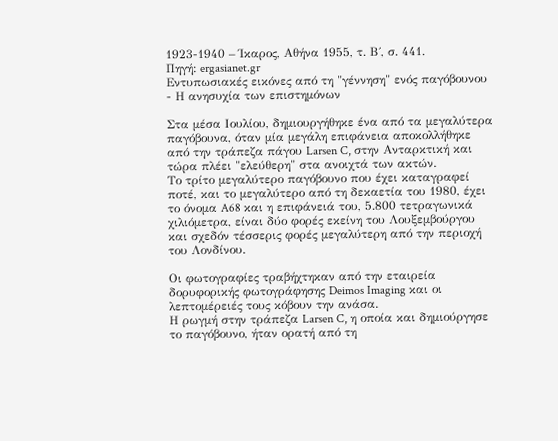1923-1940 – Ίκαρος, Αθήνα 1955, τ. Β΄, σ. 441.
Πηγή: ergasianet.gr
Εντυπωσιακές εικόνες από τη "γέννηση" ενός παγόβουνου - Η ανησυχία των επιστημόνων

Στα μέσα Ιουλίου, δημιουργήθηκε ένα από τα μεγαλύτερα παγόβουνα, όταν μία μεγάλη επιφάνεια αποκολλήθηκε από την τράπεζα πάγου Larsen C, στην Ανταρκτική και τώρα πλέει "ελεύθερη" στα ανοιχτά των ακτών.
Το τρίτο μεγαλύτερο παγόβουνο που έχει καταγραφεί ποτέ, και το μεγαλύτερο από τη δεκαετία του 1980, έχει το όνομα A68 και η επιφάνειά του, 5.800 τετραγωνικά χιλιόμετρα, είναι δύο φορές εκείνη του Λουξεμβούργου και σχεδόν τέσσερις φορές μεγαλύτερη από την περιοχή του Λονδίνου.

Οι φωτογραφίες τραβήχτηκαν από την εταιρεία δορυφορικής φωτογράφησης Deimos Imaging και οι λεπτομέρειές τους κόβουν την ανάσα.
Η ρωγμή στην τράπεζα Larsen C, η οποία και δημιούργησε το παγόβουνο, ήταν ορατή από τη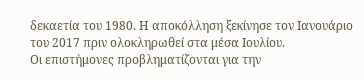δεκαετία του 1980. Η αποκόλληση ξεκίνησε τον Ιανουάριο του 2017 πριν ολοκληρωθεί στα μέσα Ιουλίου.
Οι επιστήμονες προβληματίζονται για την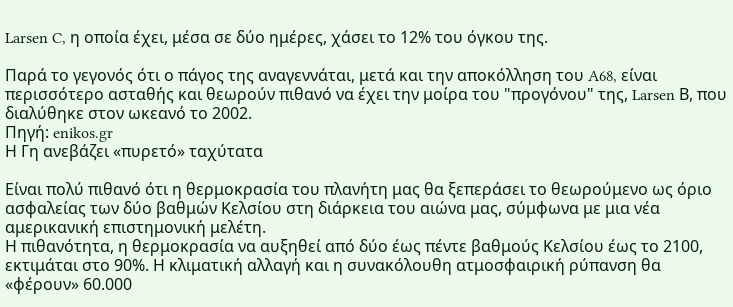Larsen C, η οποία έχει, μέσα σε δύο ημέρες, χάσει το 12% του όγκου της.

Παρά το γεγονός ότι ο πάγος της αναγεννάται, μετά και την αποκόλληση του A68, είναι περισσότερο ασταθής και θεωρούν πιθανό να έχει την μοίρα του "προγόνου" της, Larsen Β, που διαλύθηκε στον ωκεανό το 2002.
Πηγή: enikos.gr
Η Γη ανεβάζει «πυρετό» ταχύτατα

Είναι πολύ πιθανό ότι η θερμοκρασία του πλανήτη μας θα ξεπεράσει το θεωρούμενο ως όριο ασφαλείας των δύο βαθμών Κελσίου στη διάρκεια του αιώνα μας, σύμφωνα με μια νέα αμερικανική επιστημονική μελέτη.
Η πιθανότητα, η θερμοκρασία να αυξηθεί από δύο έως πέντε βαθμούς Κελσίου έως το 2100, εκτιμάται στο 90%. Η κλιματική αλλαγή και η συνακόλουθη ατμοσφαιρική ρύπανση θα «φέρουν» 60.000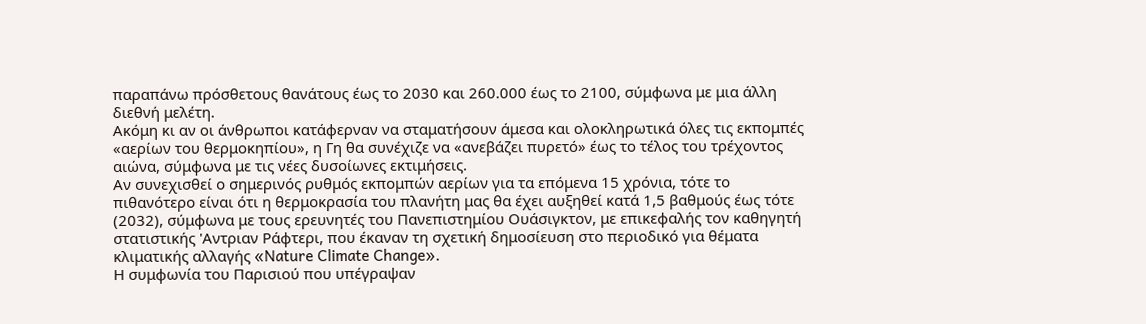παραπάνω πρόσθετους θανάτους έως το 2030 και 260.000 έως το 2100, σύμφωνα με μια άλλη διεθνή μελέτη.
Ακόμη κι αν οι άνθρωποι κατάφερναν να σταματήσουν άμεσα και ολοκληρωτικά όλες τις εκπομπές «αερίων του θερμοκηπίου», η Γη θα συνέχιζε να «ανεβάζει πυρετό» έως το τέλος του τρέχοντος αιώνα, σύμφωνα με τις νέες δυσοίωνες εκτιμήσεις.
Αν συνεχισθεί ο σημερινός ρυθμός εκπομπών αερίων για τα επόμενα 15 χρόνια, τότε το πιθανότερο είναι ότι η θερμοκρασία του πλανήτη μας θα έχει αυξηθεί κατά 1,5 βαθμούς έως τότε (2032), σύμφωνα με τους ερευνητές του Πανεπιστημίου Ουάσιγκτον, με επικεφαλής τον καθηγητή στατιστικής 'Αντριαν Ράφτερι, που έκαναν τη σχετική δημοσίευση στο περιοδικό για θέματα κλιματικής αλλαγής «Nature Climate Change».
Η συμφωνία του Παρισιού που υπέγραψαν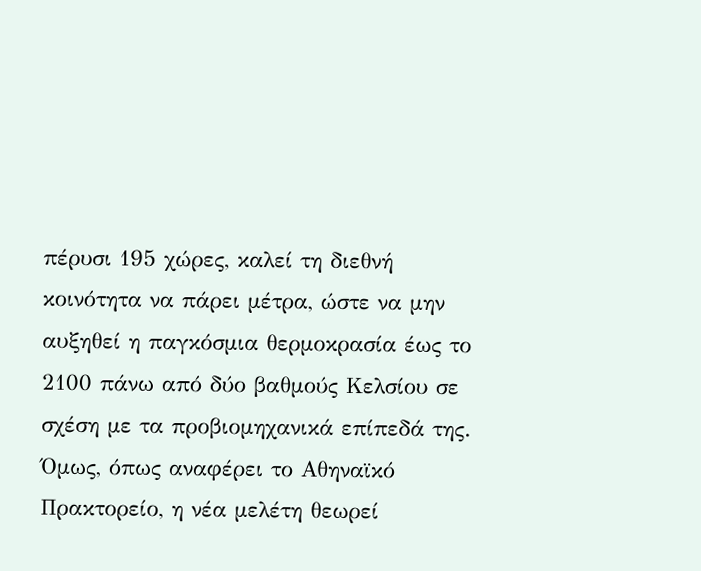πέρυσι 195 χώρες, καλεί τη διεθνή κοινότητα να πάρει μέτρα, ώστε να μην αυξηθεί η παγκόσμια θερμοκρασία έως το 2100 πάνω από δύο βαθμούς Κελσίου σε σχέση με τα προβιομηχανικά επίπεδά της.
Όμως, όπως αναφέρει το Αθηναϊκό Πρακτορείο, η νέα μελέτη θεωρεί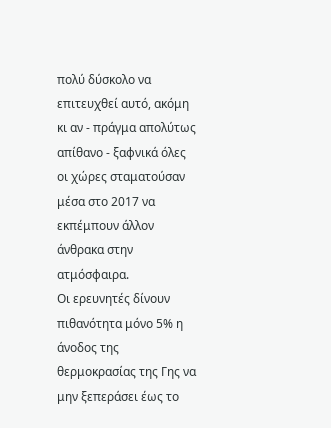πολύ δύσκολο να επιτευχθεί αυτό, ακόμη κι αν - πράγμα απολύτως απίθανο - ξαφνικά όλες οι χώρες σταματούσαν μέσα στο 2017 να εκπέμπουν άλλον άνθρακα στην ατμόσφαιρα.
Οι ερευνητές δίνουν πιθανότητα μόνο 5% η άνοδος της θερμοκρασίας της Γης να μην ξεπεράσει έως το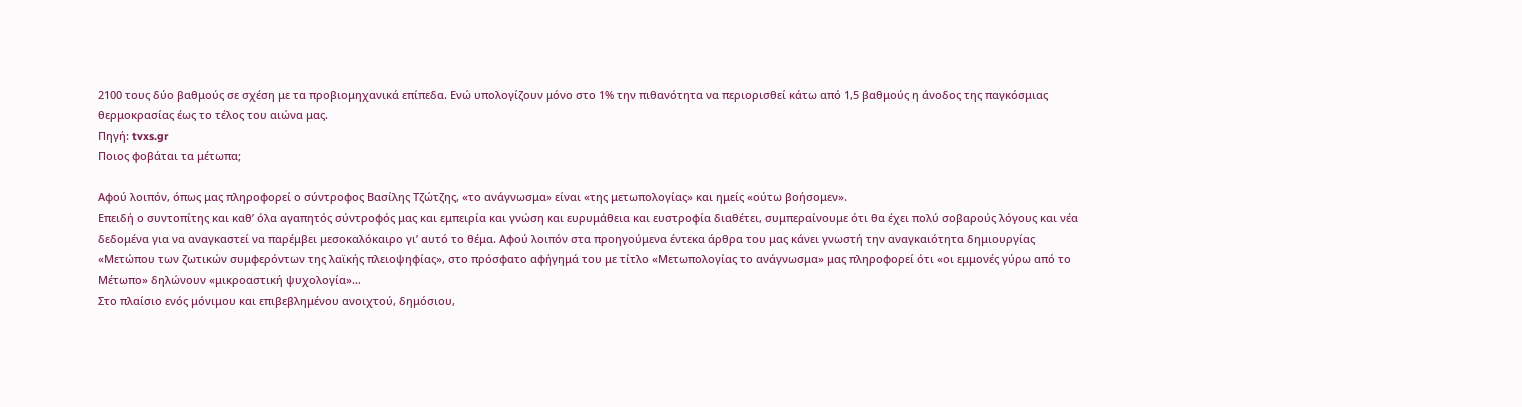2100 τους δύο βαθμούς σε σχέση με τα προβιομηχανικά επίπεδα. Ενώ υπολογίζουν μόνο στο 1% την πιθανότητα να περιορισθεί κάτω από 1,5 βαθμούς η άνοδος της παγκόσμιας θερμοκρασίας έως το τέλος του αιώνα μας.
Πηγή: tvxs.gr
Ποιος φοβάται τα μέτωπα;

Αφού λοιπόν, όπως μας πληροφορεί ο σύντροφος Βασίλης Τζώτζης, «το ανάγνωσμα» είναι «της μετωπολογίας» και ημείς «ούτω βοήσομεν».
Επειδή ο συντοπίτης και καθ’ όλα αγαπητός σύντροφός μας και εμπειρία και γνώση και ευρυμάθεια και ευστροφία διαθέτει, συμπεραίνουμε ότι θα έχει πολύ σοβαρούς λόγους και νέα δεδομένα για να αναγκαστεί να παρέμβει μεσοκαλόκαιρο γι’ αυτό το θέμα. Αφού λοιπόν στα προηγούμενα έντεκα άρθρα του μας κάνει γνωστή την αναγκαιότητα δημιουργίας «Μετώπου των ζωτικών συμφερόντων της λαϊκής πλειοψηφίας», στο πρόσφατο αφήγημά του με τίτλο «Μετωπολογίας το ανάγνωσμα» μας πληροφορεί ότι «οι εμμονές γύρω από το Μέτωπο» δηλώνουν «μικροαστική ψυχολογία»…
Στο πλαίσιο ενός μόνιμου και επιβεβλημένου ανοιχτού, δημόσιου,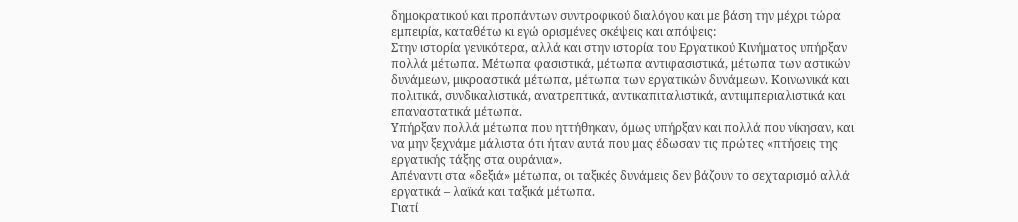δημοκρατικού και προπάντων συντροφικού διαλόγου και με βάση την μέχρι τώρα εμπειρία, καταθέτω κι εγώ ορισμένες σκέψεις και απόψεις:
Στην ιστορία γενικότερα, αλλά και στην ιστορία του Εργατικού Κινήματος υπήρξαν πολλά μέτωπα. Μέτωπα φασιστικά, μέτωπα αντιφασιστικά, μέτωπα των αστικών δυνάμεων, μικροαστικά μέτωπα, μέτωπα των εργατικών δυνάμεων. Κοινωνικά και πολιτικά, συνδικαλιστικά, ανατρεπτικά, αντικαπιταλιστικά, αντιιμπεριαλιστικά και επαναστατικά μέτωπα.
Υπήρξαν πολλά μέτωπα που ηττήθηκαν, όμως υπήρξαν και πολλά που νίκησαν, και να μην ξεχνάμε μάλιστα ότι ήταν αυτά που μας έδωσαν τις πρώτες «πτήσεις της εργατικής τάξης στα ουράνια».
Απέναντι στα «δεξιά» μέτωπα, οι ταξικές δυνάμεις δεν βάζουν το σεχταρισμό αλλά εργατικά – λαϊκά και ταξικά μέτωπα.
Γιατί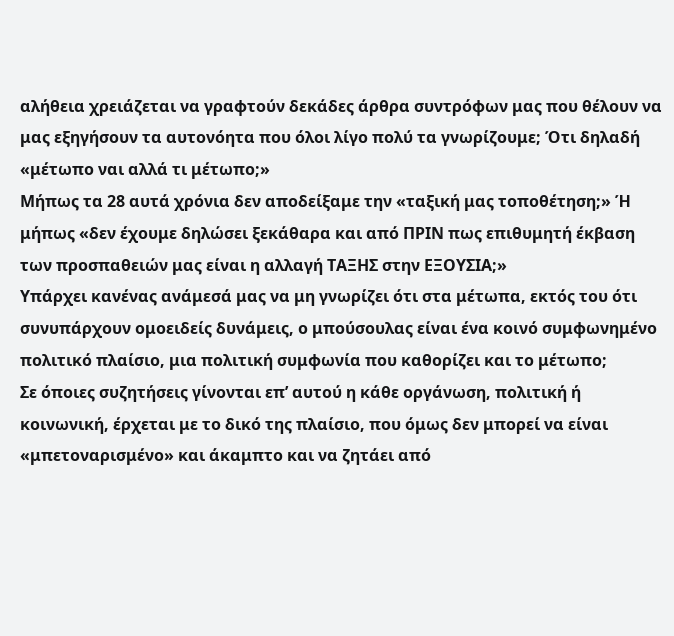αλήθεια χρειάζεται να γραφτούν δεκάδες άρθρα συντρόφων μας που θέλουν να μας εξηγήσουν τα αυτονόητα που όλοι λίγο πολύ τα γνωρίζουμε; Ότι δηλαδή «μέτωπο ναι αλλά τι μέτωπο;»
Μήπως τα 28 αυτά χρόνια δεν αποδείξαμε την «ταξική μας τοποθέτηση;» Ή μήπως «δεν έχουμε δηλώσει ξεκάθαρα και από ΠΡΙΝ πως επιθυμητή έκβαση των προσπαθειών μας είναι η αλλαγή ΤΑΞΗΣ στην ΕΞΟΥΣΙΑ;»
Υπάρχει κανένας ανάμεσά μας να μη γνωρίζει ότι στα μέτωπα, εκτός του ότι συνυπάρχουν ομοειδείς δυνάμεις, ο μπούσουλας είναι ένα κοινό συμφωνημένο πολιτικό πλαίσιο, μια πολιτική συμφωνία που καθορίζει και το μέτωπο;
Σε όποιες συζητήσεις γίνονται επ’ αυτού η κάθε οργάνωση, πολιτική ή κοινωνική, έρχεται με το δικό της πλαίσιο, που όμως δεν μπορεί να είναι «μπετοναρισμένο» και άκαμπτο και να ζητάει από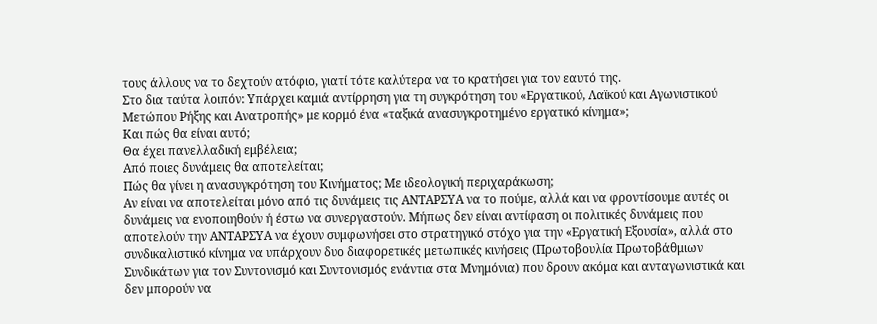τους άλλους να το δεχτούν ατόφιο, γιατί τότε καλύτερα να το κρατήσει για τον εαυτό της.
Στο δια ταύτα λοιπόν: Υπάρχει καμιά αντίρρηση για τη συγκρότηση του «Εργατικού, Λαϊκού και Αγωνιστικού Μετώπου Ρήξης και Ανατροπής» με κορμό ένα «ταξικά ανασυγκροτημένο εργατικό κίνημα»;
Και πώς θα είναι αυτό;
Θα έχει πανελλαδική εμβέλεια;
Από ποιες δυνάμεις θα αποτελείται;
Πώς θα γίνει η ανασυγκρότηση του Κινήματος; Με ιδεολογική περιχαράκωση;
Αν είναι να αποτελείται μόνο από τις δυνάμεις τις ΑΝΤΑΡΣΥΑ να το πούμε, αλλά και να φροντίσουμε αυτές οι δυνάμεις να ενοποιηθούν ή έστω να συνεργαστούν. Μήπως δεν είναι αντίφαση οι πολιτικές δυνάμεις που αποτελούν την ΑΝΤΑΡΣΥΑ να έχουν συμφωνήσει στο στρατηγικό στόχο για την «Εργατική Εξουσία», αλλά στο συνδικαλιστικό κίνημα να υπάρχουν δυο διαφορετικές μετωπικές κινήσεις (Πρωτοβουλία Πρωτοβάθμιων Συνδικάτων για τον Συντονισμό και Συντονισμός ενάντια στα Μνημόνια) που δρουν ακόμα και ανταγωνιστικά και δεν μπορούν να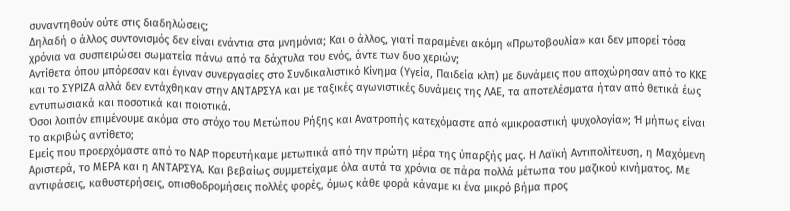συναντηθούν ούτε στις διαδηλώσεις;
Δηλαδή ο άλλος συντονισμός δεν είναι ενάντια στα μνημόνια; Και ο άλλος, γιατί παραμένει ακόμη «Πρωτοβουλία» και δεν μπορεί τόσα χρόνια να συσπειρώσει σωματεία πάνω από τα δάχτυλα του ενός, άντε των δυο χεριών;
Αντίθετα όπου μπόρεσαν και έγιναν συνεργασίες στο Συνδικαλιστικό Κίνημα (Υγεία, Παιδεία κλπ) με δυνάμεις που αποχώρησαν από το ΚΚΕ και το ΣΥΡΙΖΑ αλλά δεν εντάχθηκαν στην ΑΝΤΑΡΣΥΑ και με ταξικές αγωνιστικές δυνάμεις της ΛΑΕ, τα αποτελέσματα ήταν από θετικά έως εντυπωσιακά και ποσοτικά και ποιοτικά.
Όσοι λοιπόν επιμένουμε ακόμα στο στόχο του Μετώπου Ρήξης και Ανατροπής κατεχόμαστε από «μικροαστική ψυχολογία»; Ή μήπως είναι το ακριβώς αντίθετο;
Εμείς που προερχόμαστε από το ΝΑΡ πορευτήκαμε μετωπικά από την πρώτη μέρα της ύπαρξής μας. Η Λαϊκή Αντιπολίτευση, η Μαχόμενη Αριστερά, το ΜΕΡΑ και η ΑΝΤΑΡΣΥΑ. Και βεβαίως συμμετείχαμε όλα αυτά τα χρόνια σε πάρα πολλά μέτωπα του μαζικού κινήματος. Με αντιφάσεις, καθυστερήσεις, οπισθοδρομήσεις πολλές φορές, όμως κάθε φορά κάναμε κι ένα μικρό βήμα προς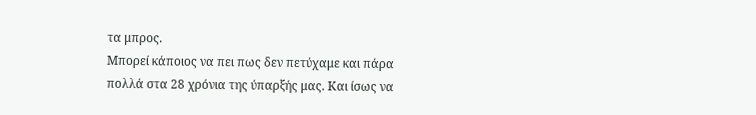τα μπρος.
Μπορεί κάποιος να πει πως δεν πετύχαμε και πάρα πολλά στα 28 χρόνια της ύπαρξής μας. Και ίσως να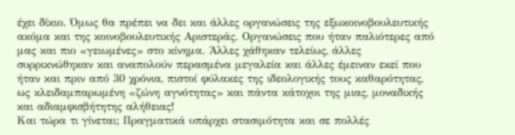έχει δίκιο. Όμως θα πρέπει να δει και άλλες οργανώσεις της εξωκοινοβουλευτικής ακόμα και της κοινοβουλευτικής Αριστεράς. Οργανώσεις που ήταν παλιότερες από μας και πιο «γειωμένες» στο κίνημα. Άλλες χάθηκαν τελείως, άλλες συρρικνώθηκαν και αναπολούν περασμένα μεγαλεία και άλλες έμειναν εκεί που ήταν και πριν από 30 χρόνια, πιστοί φύλακες της ιδεολογικής τους καθαρότητας, ως κλειδαμπαρωμένη «ζώνη αγνότητας» και πάντα κάτοχοι της μιας, μοναδικής και αδιαμφισβήτητης αλήθειας!
Και τώρα τι γίνεται; Πραγματικά υπάρχει στασιμότητα και σε πολλές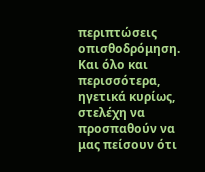περιπτώσεις οπισθοδρόμηση. Και όλο και περισσότερα, ηγετικά κυρίως, στελέχη να προσπαθούν να μας πείσουν ότι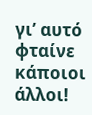γι’ αυτό φταίνε κάποιοι άλλοι!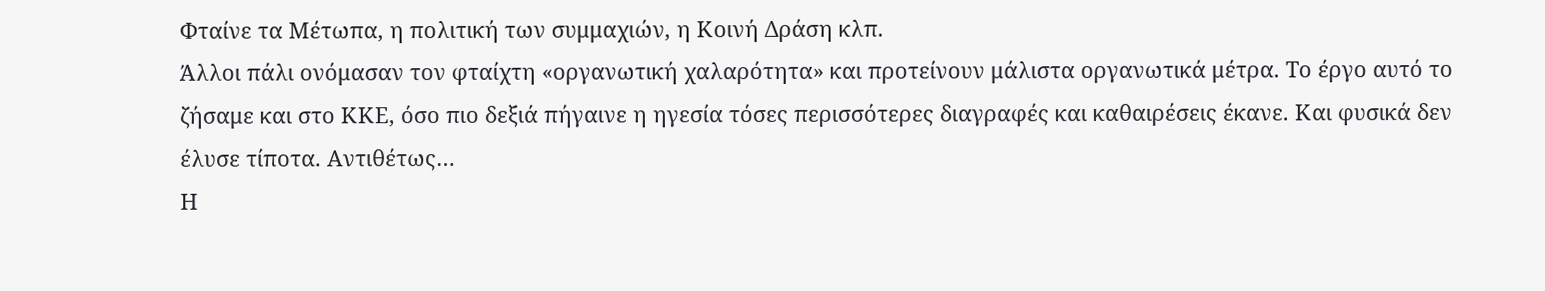Φταίνε τα Μέτωπα, η πολιτική των συμμαχιών, η Κοινή Δράση κλπ.
Άλλοι πάλι ονόμασαν τον φταίχτη «οργανωτική χαλαρότητα» και προτείνουν μάλιστα οργανωτικά μέτρα. Το έργο αυτό το ζήσαμε και στο ΚΚΕ, όσο πιο δεξιά πήγαινε η ηγεσία τόσες περισσότερες διαγραφές και καθαιρέσεις έκανε. Και φυσικά δεν έλυσε τίποτα. Αντιθέτως…
Η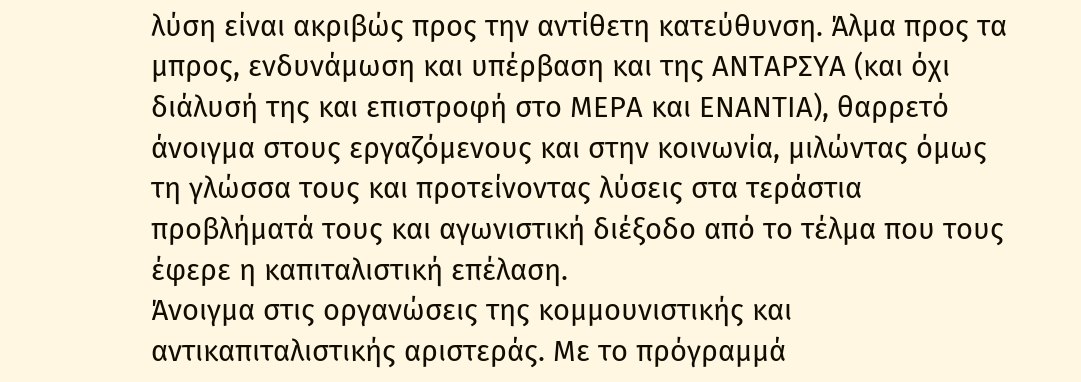λύση είναι ακριβώς προς την αντίθετη κατεύθυνση. Άλμα προς τα μπρος, ενδυνάμωση και υπέρβαση και της ΑΝΤΑΡΣΥΑ (και όχι διάλυσή της και επιστροφή στο ΜΕΡΑ και ΕΝΑΝΤΙΑ), θαρρετό άνοιγμα στους εργαζόμενους και στην κοινωνία, μιλώντας όμως τη γλώσσα τους και προτείνοντας λύσεις στα τεράστια προβλήματά τους και αγωνιστική διέξοδο από το τέλμα που τους έφερε η καπιταλιστική επέλαση.
Άνοιγμα στις οργανώσεις της κομμουνιστικής και αντικαπιταλιστικής αριστεράς. Με το πρόγραμμά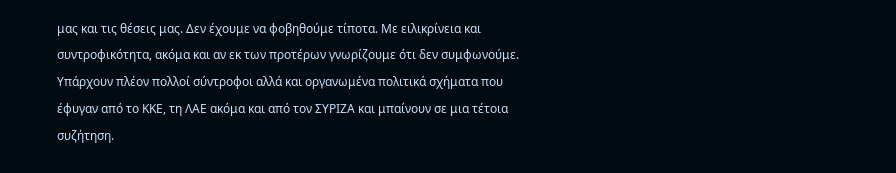μας και τις θέσεις μας. Δεν έχουμε να φοβηθούμε τίποτα. Με ειλικρίνεια και συντροφικότητα, ακόμα και αν εκ των προτέρων γνωρίζουμε ότι δεν συμφωνούμε. Υπάρχουν πλέον πολλοί σύντροφοι αλλά και οργανωμένα πολιτικά σχήματα που έφυγαν από το ΚΚΕ, τη ΛΑΕ ακόμα και από τον ΣΥΡΙΖΑ και μπαίνουν σε μια τέτοια συζήτηση.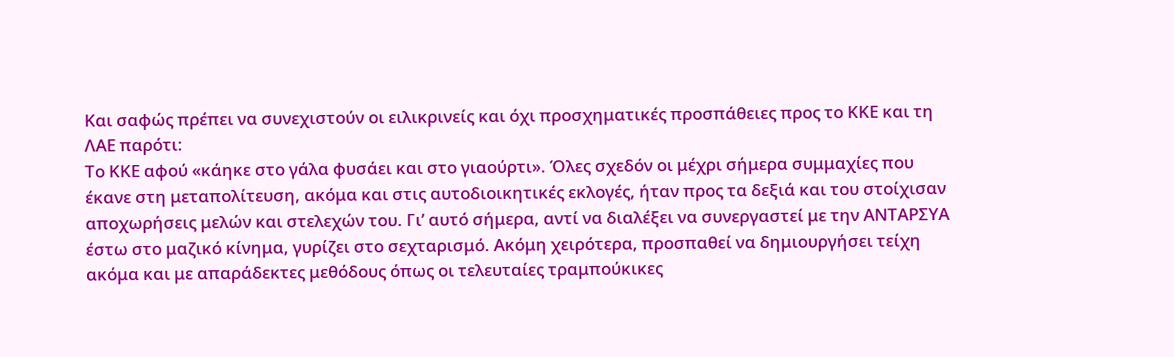Και σαφώς πρέπει να συνεχιστούν οι ειλικρινείς και όχι προσχηματικές προσπάθειες προς το ΚΚΕ και τη ΛΑΕ παρότι:
Το ΚΚΕ αφού «κάηκε στο γάλα φυσάει και στο γιαούρτι». Όλες σχεδόν οι μέχρι σήμερα συμμαχίες που έκανε στη μεταπολίτευση, ακόμα και στις αυτοδιοικητικές εκλογές, ήταν προς τα δεξιά και του στοίχισαν αποχωρήσεις μελών και στελεχών του. Γι’ αυτό σήμερα, αντί να διαλέξει να συνεργαστεί με την ΑΝΤΑΡΣΥΑ έστω στο μαζικό κίνημα, γυρίζει στο σεχταρισμό. Ακόμη χειρότερα, προσπαθεί να δημιουργήσει τείχη ακόμα και με απαράδεκτες μεθόδους όπως οι τελευταίες τραμπούκικες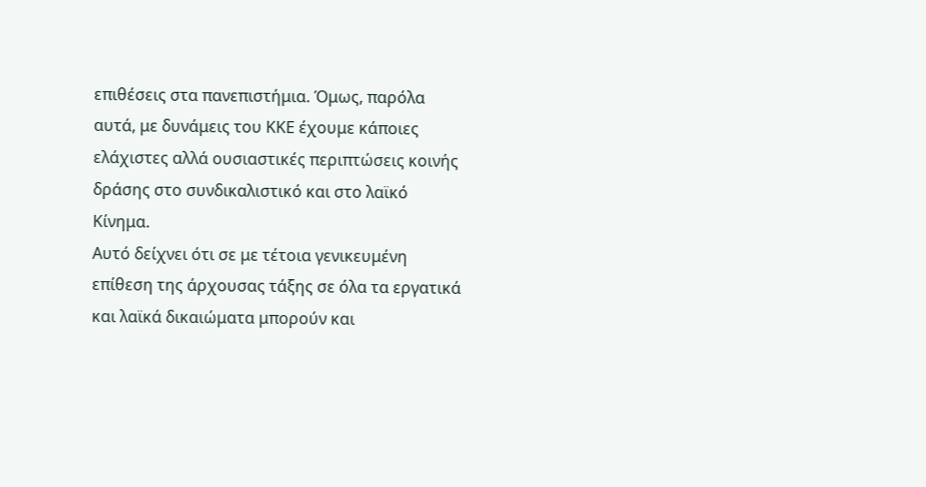επιθέσεις στα πανεπιστήμια. Όμως, παρόλα αυτά, με δυνάμεις του ΚΚΕ έχουμε κάποιες ελάχιστες αλλά ουσιαστικές περιπτώσεις κοινής δράσης στο συνδικαλιστικό και στο λαϊκό Κίνημα.
Αυτό δείχνει ότι σε με τέτοια γενικευμένη επίθεση της άρχουσας τάξης σε όλα τα εργατικά και λαϊκά δικαιώματα μπορούν και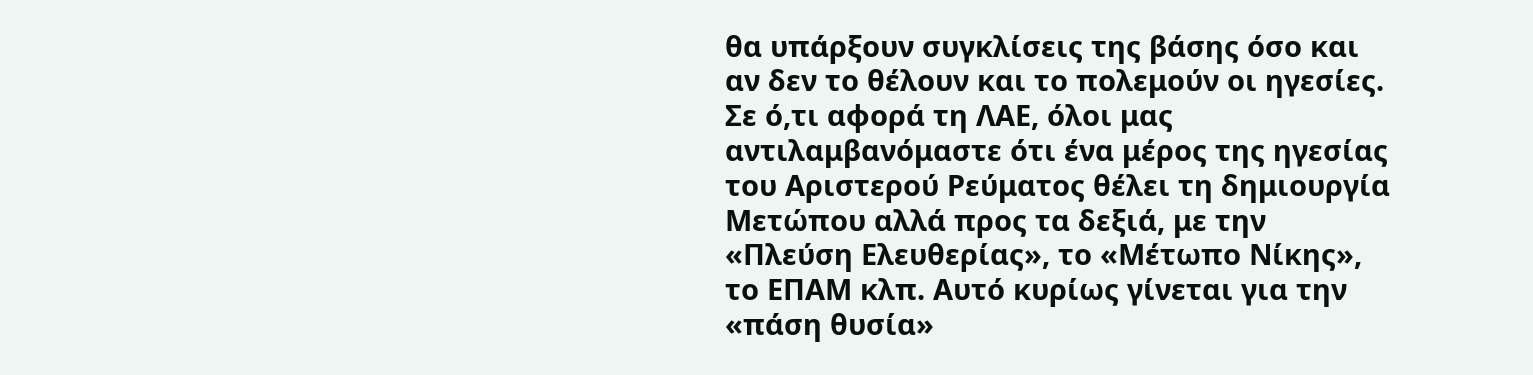θα υπάρξουν συγκλίσεις της βάσης όσο και αν δεν το θέλουν και το πολεμούν οι ηγεσίες.
Σε ό,τι αφορά τη ΛΑΕ, όλοι μας αντιλαμβανόμαστε ότι ένα μέρος της ηγεσίας του Αριστερού Ρεύματος θέλει τη δημιουργία Μετώπου αλλά προς τα δεξιά, με την «Πλεύση Ελευθερίας», το «Μέτωπο Νίκης», το ΕΠΑΜ κλπ. Αυτό κυρίως γίνεται για την «πάση θυσία»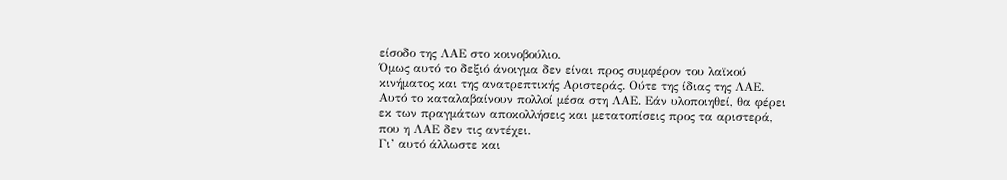είσοδο της ΛΑΕ στο κοινοβούλιο.
Όμως αυτό το δεξιό άνοιγμα δεν είναι προς συμφέρον του λαϊκού κινήματος και της ανατρεπτικής Αριστεράς. Ούτε της ίδιας της ΛΑΕ. Αυτό το καταλαβαίνουν πολλοί μέσα στη ΛΑΕ. Εάν υλοποιηθεί, θα φέρει εκ των πραγμάτων αποκολλήσεις και μετατοπίσεις προς τα αριστερά, που η ΛΑΕ δεν τις αντέχει.
Γι’ αυτό άλλωστε και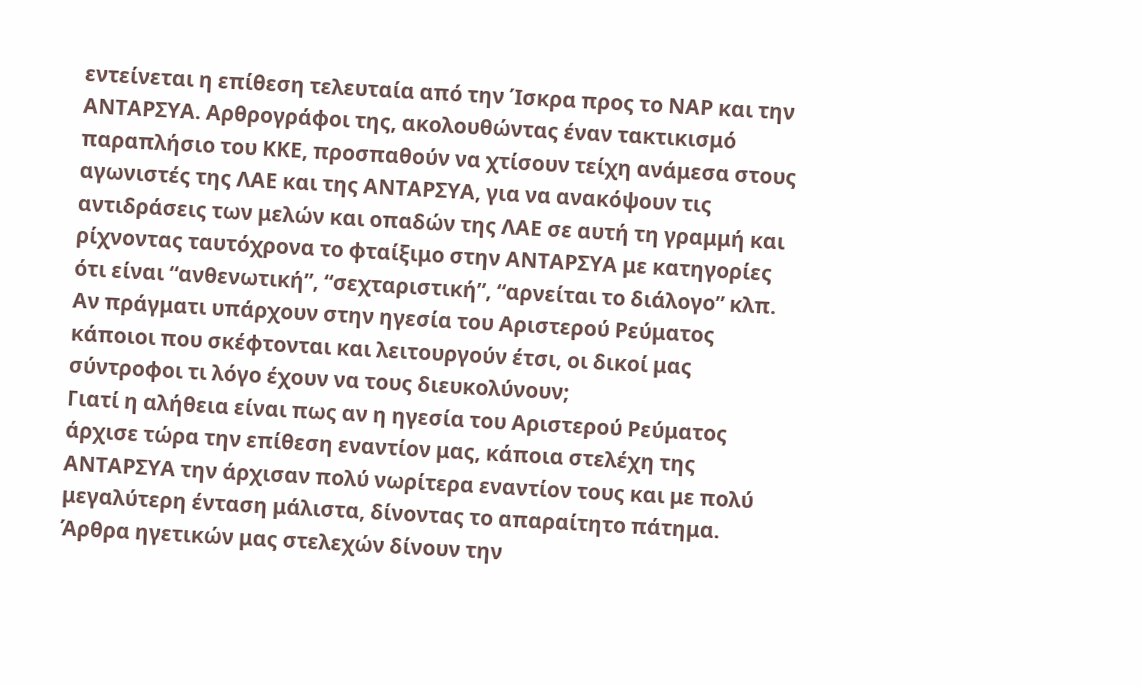εντείνεται η επίθεση τελευταία από την Ίσκρα προς το ΝΑΡ και την ΑΝΤΑΡΣΥΑ. Αρθρογράφοι της, ακολουθώντας έναν τακτικισμό παραπλήσιο του ΚΚΕ, προσπαθούν να χτίσουν τείχη ανάμεσα στους αγωνιστές της ΛΑΕ και της ΑΝΤΑΡΣΥΑ, για να ανακόψουν τις αντιδράσεις των μελών και οπαδών της ΛΑΕ σε αυτή τη γραμμή και ρίχνοντας ταυτόχρονα το φταίξιμο στην ΑΝΤΑΡΣΥΑ με κατηγορίες ότι είναι “ανθενωτική”, “σεχταριστική”, “αρνείται το διάλογο” κλπ.
Αν πράγματι υπάρχουν στην ηγεσία του Αριστερού Ρεύματος κάποιοι που σκέφτονται και λειτουργούν έτσι, οι δικοί μας σύντροφοι τι λόγο έχουν να τους διευκολύνουν;
Γιατί η αλήθεια είναι πως αν η ηγεσία του Αριστερού Ρεύματος άρχισε τώρα την επίθεση εναντίον μας, κάποια στελέχη της ΑΝΤΑΡΣΥΑ την άρχισαν πολύ νωρίτερα εναντίον τους και με πολύ μεγαλύτερη ένταση μάλιστα, δίνοντας το απαραίτητο πάτημα. Άρθρα ηγετικών μας στελεχών δίνουν την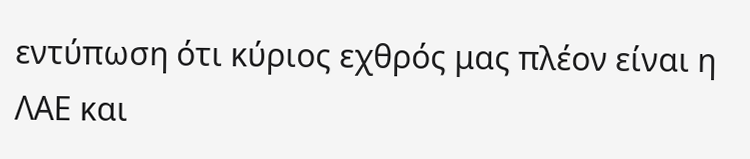εντύπωση ότι κύριος εχθρός μας πλέον είναι η ΛΑΕ και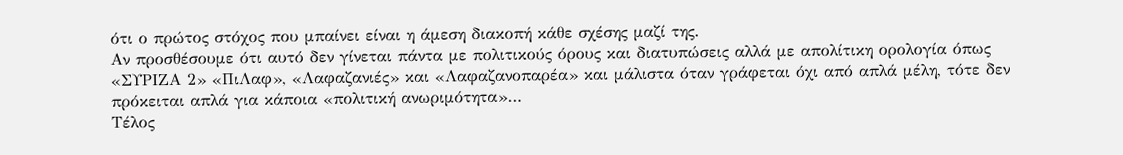ότι ο πρώτος στόχος που μπαίνει είναι η άμεση διακοπή κάθε σχέσης μαζί της.
Αν προσθέσουμε ότι αυτό δεν γίνεται πάντα με πολιτικούς όρους και διατυπώσεις αλλά με απολίτικη ορολογία όπως «ΣΥΡΙΖΑ 2» «ΠιΛαφ», «Λαφαζανιές» και «Λαφαζανοπαρέα» και μάλιστα όταν γράφεται όχι από απλά μέλη, τότε δεν πρόκειται απλά για κάποια «πολιτική ανωριμότητα»…
Τέλος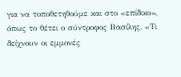για να τοποθετηθούμε και στο «επίδικο», όπως το θέτει ο σύντροφος Βασίλης. «Τι δείχνουν οι εμμονές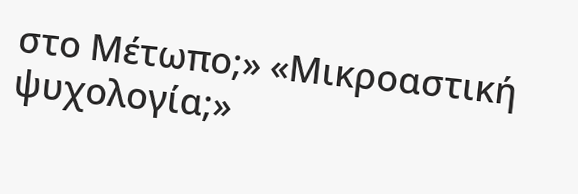στο Μέτωπο;» «Μικροαστική ψυχολογία;»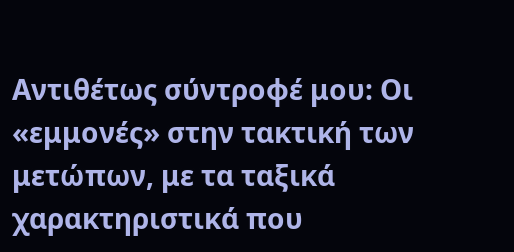Αντιθέτως σύντροφέ μου: Οι «εμμονές» στην τακτική των μετώπων, με τα ταξικά χαρακτηριστικά που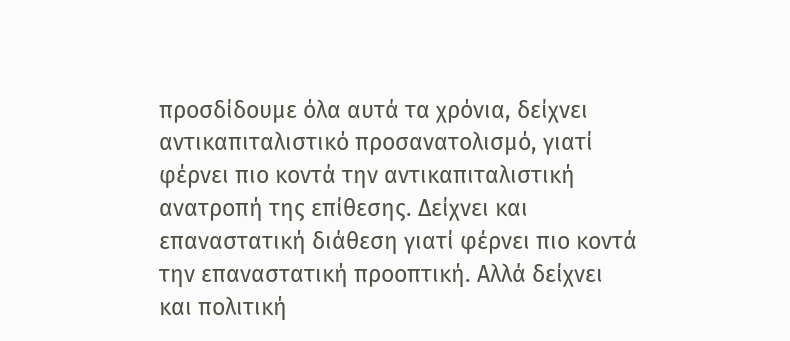προσδίδουμε όλα αυτά τα χρόνια, δείχνει αντικαπιταλιστικό προσανατολισμό, γιατί φέρνει πιο κοντά την αντικαπιταλιστική ανατροπή της επίθεσης. Δείχνει και επαναστατική διάθεση γιατί φέρνει πιο κοντά την επαναστατική προοπτική. Αλλά δείχνει και πολιτική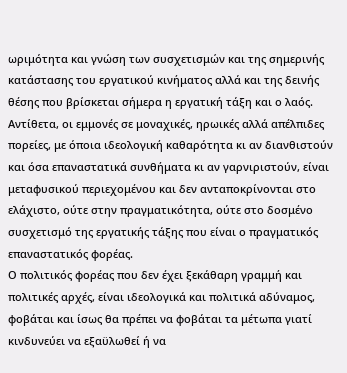ωριμότητα και γνώση των συσχετισμών και της σημερινής κατάστασης του εργατικού κινήματος αλλά και της δεινής θέσης που βρίσκεται σήμερα η εργατική τάξη και ο λαός.
Αντίθετα, οι εμμονές σε μοναχικές, ηρωικές αλλά απέλπιδες πορείες, με όποια ιδεολογική καθαρότητα κι αν διανθιστούν και όσα επαναστατικά συνθήματα κι αν γαρνιριστούν, είναι μεταφυσικού περιεχομένου και δεν ανταποκρίνονται στο ελάχιστο, ούτε στην πραγματικότητα, ούτε στο δοσμένο συσχετισμό της εργατικής τάξης που είναι ο πραγματικός επαναστατικός φορέας.
Ο πολιτικός φορέας που δεν έχει ξεκάθαρη γραμμή και πολιτικές αρχές, είναι ιδεολογικά και πολιτικά αδύναμος, φοβάται και ίσως θα πρέπει να φοβάται τα μέτωπα γιατί κινδυνεύει να εξαϋλωθεί ή να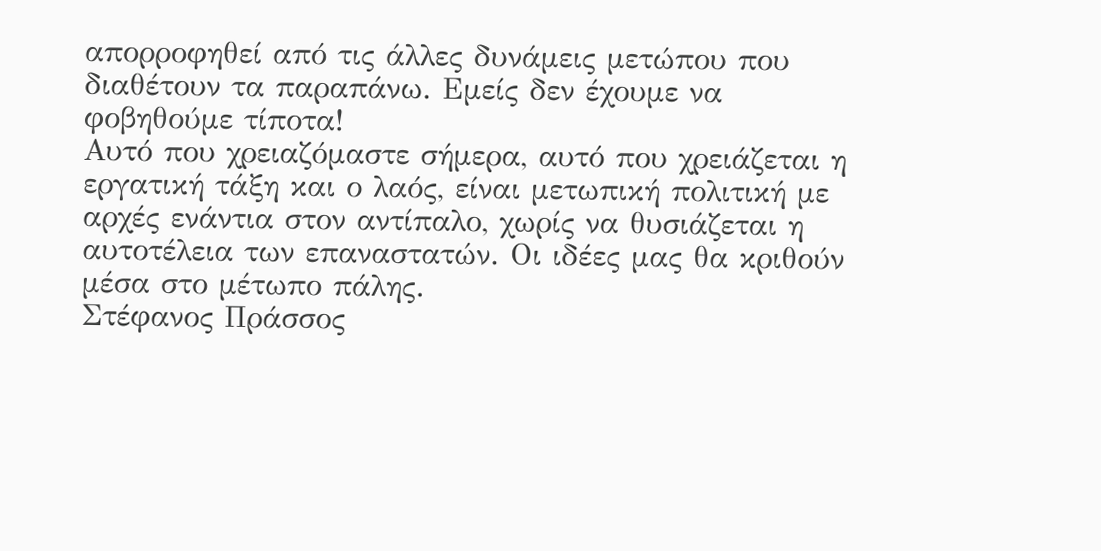απορροφηθεί από τις άλλες δυνάμεις μετώπου που διαθέτουν τα παραπάνω. Εμείς δεν έχουμε να φοβηθούμε τίποτα!
Αυτό που χρειαζόμαστε σήμερα, αυτό που χρειάζεται η εργατική τάξη και ο λαός, είναι μετωπική πολιτική με αρχές ενάντια στον αντίπαλο, χωρίς να θυσιάζεται η αυτοτέλεια των επαναστατών. Οι ιδέες μας θα κριθούν μέσα στο μέτωπο πάλης.
Στέφανος Πράσσος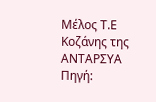Μέλος Τ.Ε Κοζάνης της ΑΝΤΑΡΣΥΑ
Πηγή: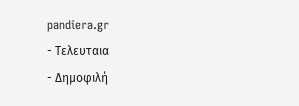pandiera.gr
- Τελευταια
- Δημοφιλή